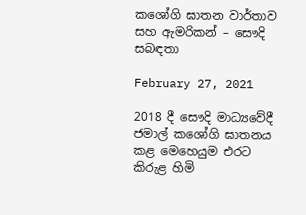කශෝගි ඝාතන වාර්තාව සහ ඇමරිකන් – සෞදි සබඳතා

February 27, 2021

2018 දී සෞදි මාධ්‍යවේදී ජමාල් කශෝගි ඝාතනය කළ මෙහෙයුම එරට කිරුළ හිමි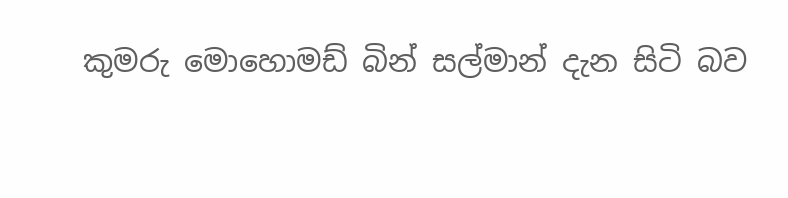කුමරු මොහොමඩ් බින් සල්මාන් දැන සිටි බව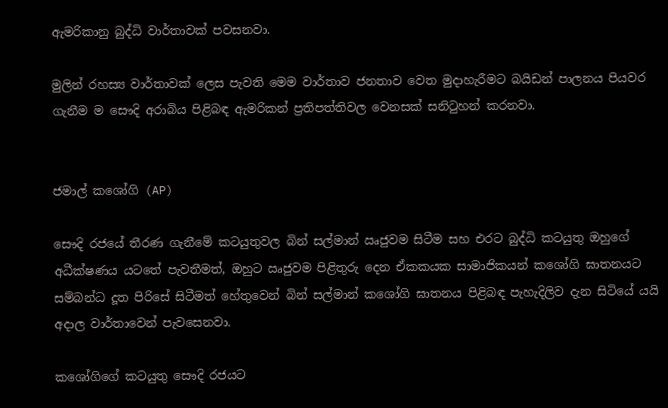ඇමරිකානු බුද්ධි වාර්තාවක් පවසනවා.

මුලින් රහස්‍ය වාර්තාවක් ලෙස පැවති මෙම වාර්තාව ජනතාව වෙත මුදාහැරීමට බයිඩන් පාලනය පියවර ගැනීම ම සෞදි අරාබිය පිළිබඳ ඇමරිකන් ප්‍රතිපත්තිවල වෙනසක් සනිටුහන් කරනවා.


ජමාල් කශෝගි (AP)

සෞදි රජයේ තීරණ ගැනීමේ කටයුතුවල බින් සල්මාන් ඍජුවම සිටීම සහ එරට බුද්ධි කටයුතු ඔහුගේ අධීක්ෂණය යටතේ පැවතීමත්, ඔහුට ඍජුවම පිළිතුරු දෙන ඒකකයක සාමාජිකයන් කශෝගි ඝාතනයට සම්බන්ධ දූත පිරිසේ සිටීමත් හේතුවෙන් බින් සල්මාන් කශෝගි ඝාතනය පිළිබඳ පැහැදිලිව දැන සිටියේ යයි අදාල වාර්තාවෙන් පැවසෙනවා.

කශෝගිගේ කටයුතු සෞදි රජයට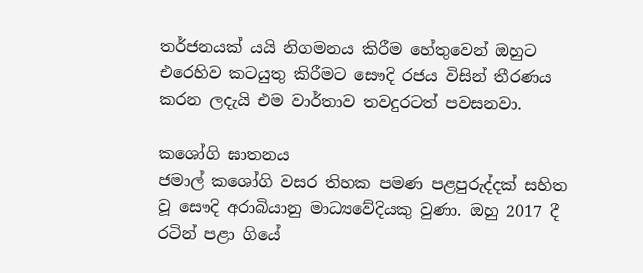තර්ජනයක් යයි නිගමනය කිරීම හේතුවෙන් ඔහුට එරෙහිව කටයුතු කිරීමට සෞදි රජය විසින් තීරණය කරන ලදැයි එම වාර්තාව තවදුරටත් පවසනවා.

කශෝගි ඝාතනය
ජමාල් කශෝගි වසර තිහක පමණ පළපුරුද්දක් සහිත වූ සෞදි අරාබියානු මාධ්‍යවේදියකු වුණා. ඔහු 2017 දී රටින් පළා ගියේ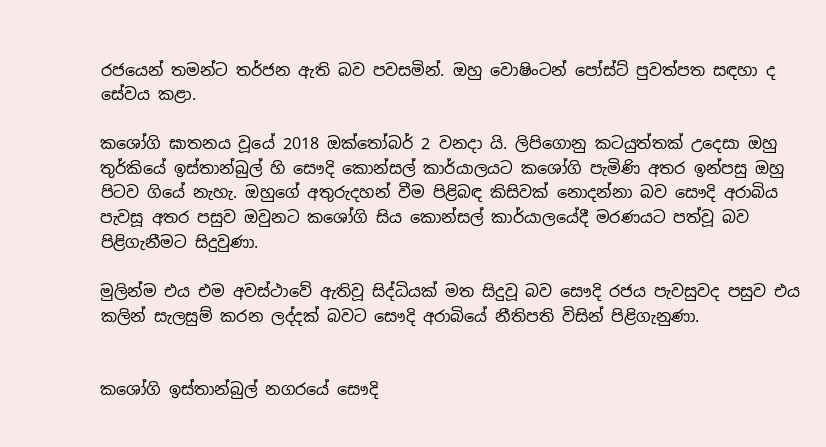රජයෙන් තමන්ට තර්ජන ඇති බව පවසමින්. ඔහු වොෂිංටන් පෝස්ට් පුවත්පත සඳහා ද සේවය කළා.

කශෝගි ඝාතනය වූයේ 2018 ඔක්තෝබර් 2 වනදා යි. ලිපිගොනු කටයුත්තක් උදෙසා ඔහු තුර්කියේ ඉස්තාන්බුල් හි සෞදි කොන්සල් කාර්යාලයට කශෝගි පැමිණි අතර ඉන්පසු ඔහු පිටව ගියේ නැහැ. ඔහුගේ අතුරුදහන් වීම පිළිබඳ කිසිවක් නොදන්නා බව සෞදි අරාබිය පැවසූ අතර පසුව ඔවුනට කශෝගි සිය කොන්සල් කාර්යාලයේදී මරණයට පත්වූ බව පිළිගැනීමට සිදුවුණා.

මුලින්ම එය එම අවස්ථාවේ ඇතිවූ සිද්ධියක් මත සිදුවූ බව සෞදි රජය පැවසුවද පසුව එය කලින් සැලසුම් කරන ලද්දක් බවට සෞදි අරාබියේ නීතිපති විසින් පිළිගැනුණා.


කශෝගි ඉස්තාන්බුල් නගරයේ සෞදි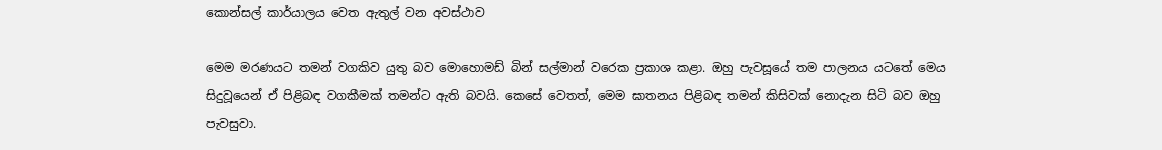කොන්සල් කාර්යාලය වෙත ඇතුල් වන අවස්ථාව

මෙම මරණයට තමන් වගකිව යුතු බව මොහොමඩ් බින් සල්මාන් වරෙක ප්‍රකාශ කළා. ඔහු පැවසූයේ තම පාලනය යටතේ මෙය සිදුවූයෙන් ඒ පිළිබඳ වගකීමක් තමන්‍ට ඇති බවයි. කෙසේ වෙතත්, මෙම ඝාතනය පිළිබඳ තමන් කිසිවක් නොදැන සිටි බව ඔහු පැවසුවා.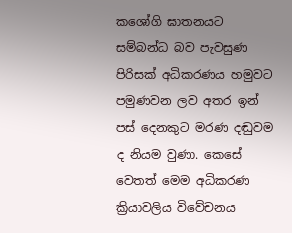කශෝගි ඝාතනයට සම්බන්ධ බව පැවසුණ පිරිසක් අධිකරණය හමුවට පමුණවන ලව අතර ඉන් පස් දෙනකුට මරණ දඬුවම ද නියම වුණා. කෙසේ වෙතත් මෙම අධිකරණ ක්‍රියාවලිය විවේචනය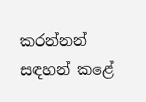කරන්නන් සඳහන් කළේ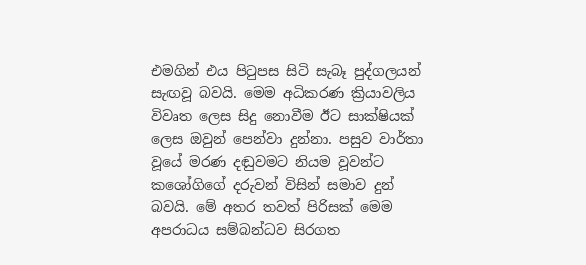එමගින් එය පිටුපස සිටි සැබෑ පුද්ගලයන් සැඟවූ බවයි. මෙම අධිකරණ ක්‍රියාවලිය විවෘත ලෙස සිදු නොවීම ඊට සාක්ෂියක් ලෙස ඔවුන් පෙන්වා දුන්නා. පසුව වාර්තා වූයේ මරණ දඬුවමට නියම වූවන්ට කශෝගිගේ දරුවන් විසින් සමාව දුන් බවයි. මේ අතර තවත් පිරිසක් මෙම අපරාධය සම්බන්ධව සිරගත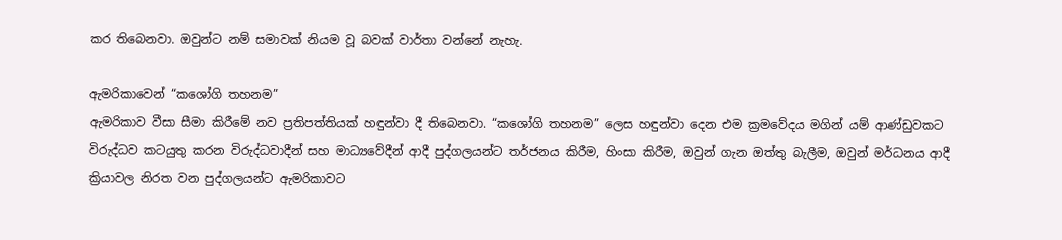කර තිබෙනවා. ඔවුන්ට නම් සමාවක් නියම වූ බවක් වාර්තා වන්නේ නැහැ.

ඇමරිකාවෙන් “කශෝගි තහනම”
ඇමරිකාව වීසා සීමා කිරීමේ නව ප්‍රතිපත්තියක් හඳුන්වා දී තිබෙනවා. “කශෝගි තහනම” ලෙස හඳුන්වා දෙන එම ක්‍රමවේදය මගින් යම් ආණ්ඩුවකට විරුද්ධව කටයුතු කරන විරුද්ධවාදීන් සහ මාධ්‍යවේදීන් ආදී පුද්ගලයන්ට තර්ජනය කිරීම, හිංසා කිරීම, ඔවුන් ගැන ඔත්තු බැලීම, ඔවුන් මර්ධනය ආදී ක්‍රියාවල නිරත වන පුද්ගලයන්ට ඇමරිකාවට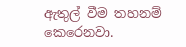ඇතුල් වීම තහනම් කෙරෙනවා.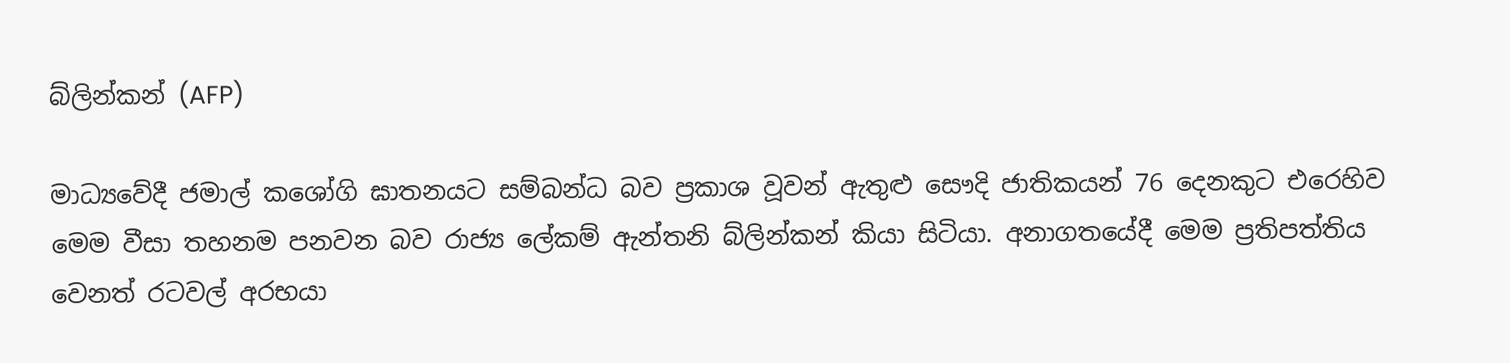බ්ලින්කන් (AFP)

මාධ්‍යවේදී ජමාල් කශෝගි ඝාතනයට සම්බන්ධ බව ප්‍රකාශ වූවන් ඇතුළු සෞදි ජාතිකයන් 76 දෙනකුට එරෙහිව මෙම වීසා තහනම පනවන බව රාජ්‍ය ලේකම් ඇන්තනි බ්ලින්කන් කියා සිටියා. අනාගතයේදී මෙම ප්‍රතිපත්තිය වෙනත් රටවල් අරභයා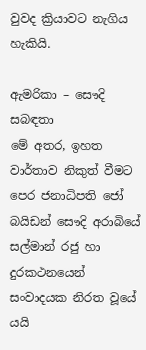වුවද ක්‍රියාවට නැගිය හැකියි.

ඇමරිකා – සෞදි සබඳතා
මේ අතර, ඉහත වාර්තාව නිකුත් වීමට පෙර ජනාධිපති ජෝ බයිඩන් සෞදි අරාබියේ සල්මාන් රජු හා දුරකථනයෙන් සංවාදයක නිරත වූයේ යයි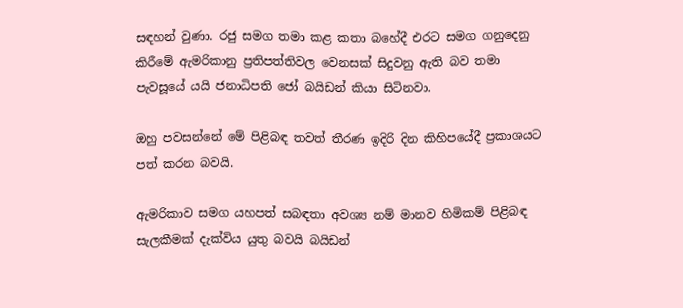සඳහන් වුණා. රජු සමග තමා කළ කතා බහේදී එරට සමග ගනුදෙනු කිරීමේ ඇමරිකානු ප්‍රතිපත්තිවල වෙනසක් සිදුවනු ඇති බව තමා පැවසූයේ යයි ජනාධිපති ජෝ බයිඩන් කියා සිටිනවා.

ඔහු පවසන්නේ මේ පිළිබඳ තවත් තීරණ ඉදිරි දින කිහිපයේදී ප්‍රකාශයට පත් කරන බවයි.

ඇමරිකාව සමග යහපත් සබඳතා අවශ්‍ය නම් මානව හිමිකම් පිළිබඳ සැලකීමක් දැක්විය යුතු බවයි බයිඩන්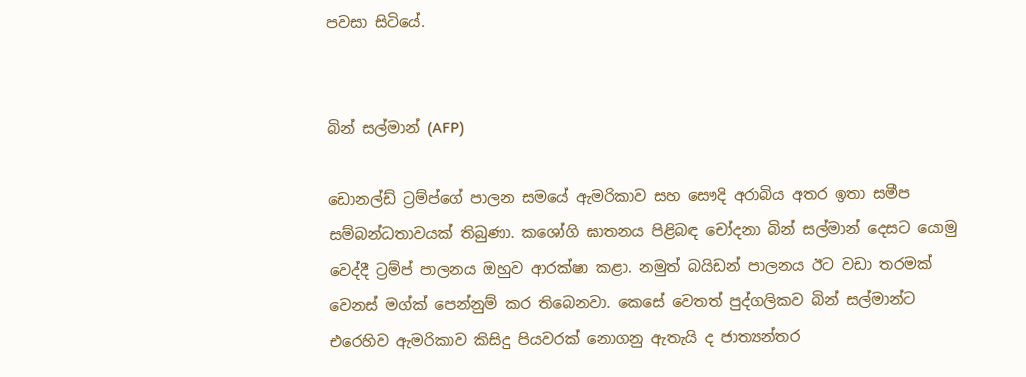පවසා සිටියේ.


බින් සල්මාන් (AFP)

ඩොනල්ඩ් ට්‍රම්ප්ගේ පාලන සමයේ ඇමරිකාව සහ සෞදි අරාබිය අතර ඉතා සමීප සම්බන්ධතාවයක් තිබුණා. කශෝගි ඝාතනය පිළිබඳ චෝදනා බින් සල්මාන් දෙසට යොමු වෙද්දී ට්‍රම්ප් පාලනය ඔහුව ආරක්ෂා කළා. නමුත් බයිඩන් පාලනය ඊට වඩා තරමක් වෙනස් මග්ක් පෙන්නුම් කර තිබෙනවා. කෙසේ වෙතත් පුද්ගලිකව බින් සල්මාන්ට එරෙහිව ඇමරිකාව කිසිදු පියවරක් නොගනු ඇතැයි ද ජාත්‍යන්තර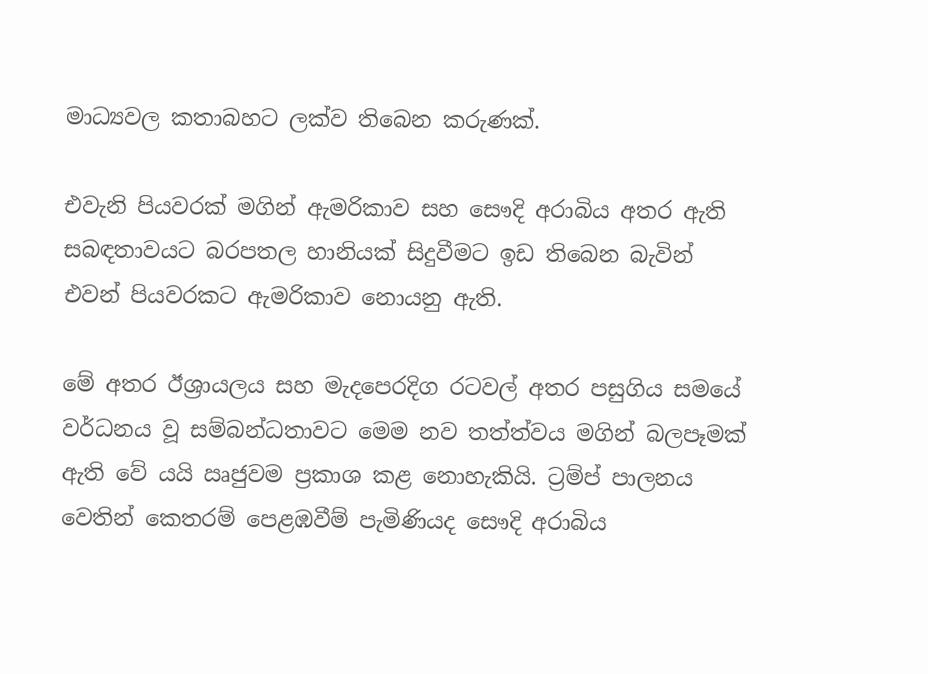මාධ්‍යවල කතාබහට ලක්ව තිබෙන කරුණක්.

එවැනි පියවරක් මගින් ඇමරිකාව සහ සෞදි අරාබිය අතර ඇති සබඳතාවයට බරපතල හානියක් සිදුවීමට ඉඩ තිබෙන බැවින් එවන් පියවරකට ඇමරිකාව නොයනු ඇති.

මේ අතර ඊශ්‍රායලය සහ මැදපෙරදිග රටවල් අතර පසුගිය සමයේ වර්ධනය වූ සම්බන්ධතාවට මෙම නව තත්ත්වය මගින් බලපෑමක් ඇති වේ යයි ඍජුවම ප්‍රකාශ කළ නොහැකියි. ට්‍රම්ප් පාලනය වෙතින් කෙතරම් පෙළඹවීම් පැමිණියද සෞදි අරාබිය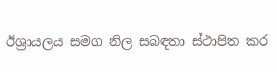ඊශ්‍රායලය සමග නිල සබඳතා ස්ථාපිත කර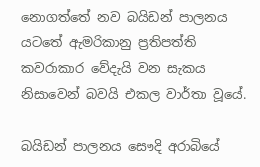නොගත්තේ නව බයිඩන් පාලනය යටතේ ඇමරිකානු ප්‍රතිපත්ති කවරාකාර වේදැයි වන සැකය නිසාවෙන් බවයි එකල වාර්තා වූයේ.

බයිඩන් පාලනය සෞදි අරාබියේ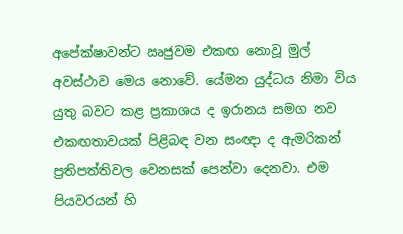අපේක්ෂාවන්ට ඍජුවම එකඟ නොවූ මුල් අවස්ථාව මෙය නොවේ. යේමන යුද්ධය නිමා විය යුතු බවට කළ ප්‍රකාශය ද ඉරානය සමග නව එකඟතාවයක් පිළිබඳ වන සංඥා ද ඇමරිකන් ප්‍රතිපත්තිවල වෙනසක් පෙන්වා දෙනවා. එම පියවරයන් හි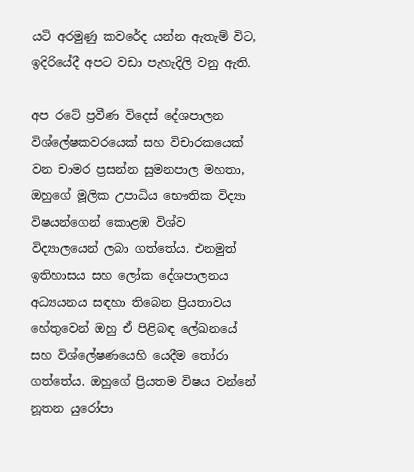යටි අරමුණු කවරේද යන්න ඇතැම් විට, ඉදිරියේදී අපට වඩා පැහැදිලි වනු ඇති.

අප රටේ ප්‍රවීණ විදෙස් දේශපාලන විශ්ලේෂකවරයෙක් සහ විචාරකයෙක් වන චාමර ප්‍රසන්න සුමනපාල මහතා, ඔහුගේ මූලික උපාධිය භෞතික විද්‍යා විෂයන්ගෙන් කොළඹ විශ්ව විද්‍යාලයෙන් ලබා ගත්තේය. එනමුත් ඉතිහාසය සහ ලෝක දේශපාලනය අධ්‍යයනය සඳහා තිබෙන ප්‍රියතාවය හේතුවෙන් ඔහු ඒ පිළිබඳ ලේඛනයේ සහ විශ්ලේෂණයෙහි යෙදීම තෝරා ගත්තේය. ඔහුගේ ප්‍රියතම විෂය වන්නේ නූතන යුරෝපා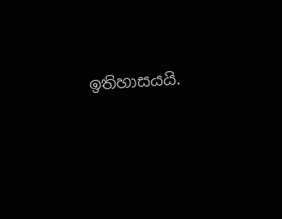ඉතිහාසයයි.